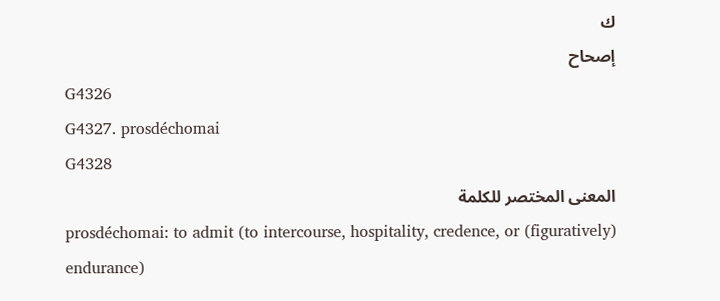ك
إصحاح
G4326
G4327. prosdéchomai
G4328
المعنى المختصر للكلمة
prosdéchomai: to admit (to intercourse, hospitality, credence, or (figuratively) endurance)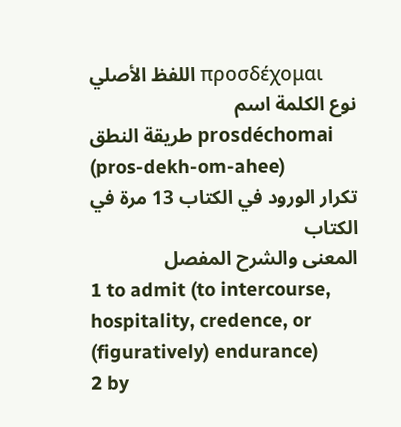اللفظ الأصلي προσδέχομαι
نوع الكلمة اسم
طريقة النطق prosdéchomai (pros-dekh-om-ahee)
تكرار الورود في الكتاب 13 مرة في الكتاب
المعنى والشرح المفصل
1 to admit (to intercourse, hospitality, credence, or (figuratively) endurance)
2 by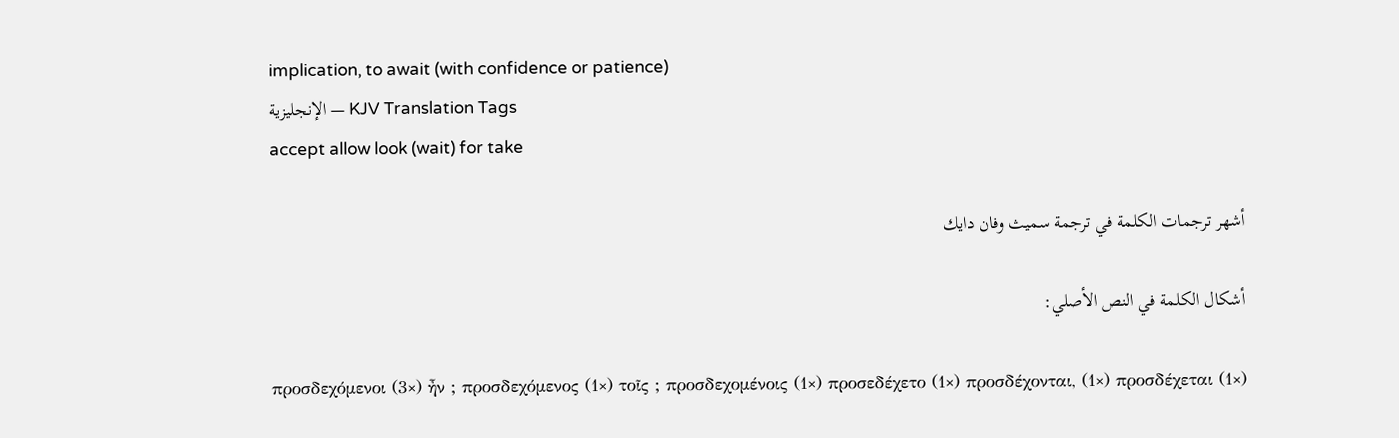implication, to await (with confidence or patience)
الإنجليزية — KJV Translation Tags
accept allow look (wait) for take

أشهر ترجمات الكلمة في ترجمة سميث وفان دايك

أشكال الكلمة في النص الأصلي:

προσδεχόμενοι (3×) ἦν ; προσδεχόμενος (1×) τοῖς ; προσδεχομένοις (1×) προσεδέχετο (1×) προσδέχονται, (1×) προσδέχεται (1×)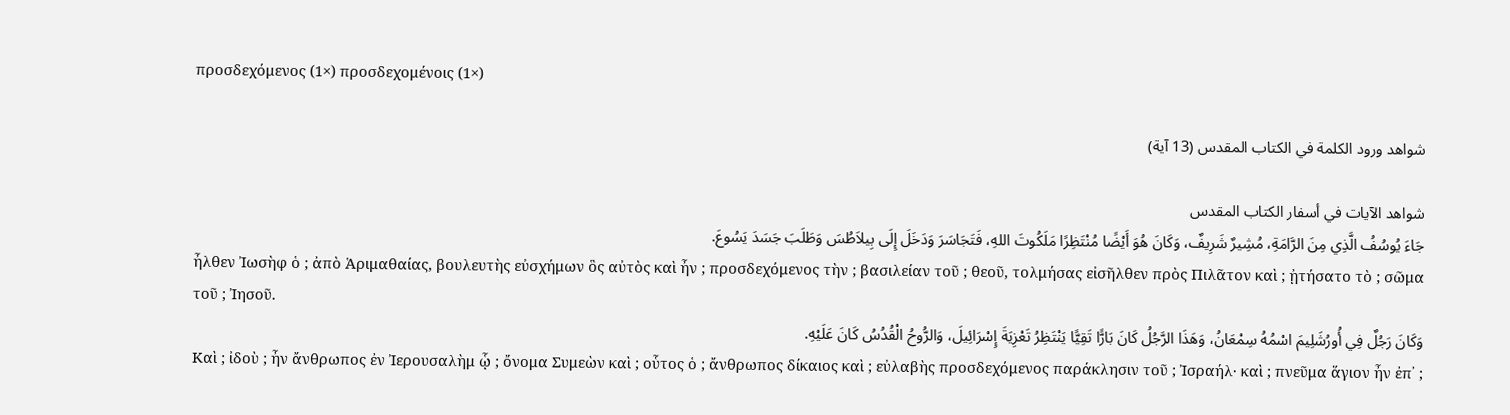προσδεχόμενος (1×) προσδεχομένοις (1×)

شواهد ورود الكلمة في الكتاب المقدس (13 آية)

شواهد الآيات في أسفار الكتاب المقدس
جَاءَ يُوسُفُ الَّذِي مِنَ الرَّامَةِ، مُشِيرٌ شَرِيفٌ، وَكَانَ هُوَ أَيْضًا مُنْتَظِرًا مَلَكُوتَ اللهِ، فَتَجَاسَرَ وَدَخَلَ إِلَى بِيلاَطُسَ وَطَلَبَ جَسَدَ يَسُوعَ.
ἦλθεν Ἰωσὴφ ὁ ; ἀπὸ Ἁριμαθαίας, βουλευτὴς εὐσχήμων ὃς αὐτὸς καὶ ἦν ; προσδεχόμενος τὴν ; βασιλείαν τοῦ ; θεοῦ, τολμήσας εἰσῆλθεν πρὸς Πιλᾶτον καὶ ; ᾐτήσατο τὸ ; σῶμα τοῦ ; Ἰησοῦ.
وَكَانَ رَجُلٌ فِي أُورُشَلِيمَ اسْمُهُ سِمْعَانُ، وَهَذَا الرَّجُلُ كَانَ بَارًّا تَقِيًّا يَنْتَظِرُ تَعْزِيَةَ إِسْرَائِيلَ، وَالرُّوحُ الْقُدُسُ كَانَ عَلَيْهِ.
Καὶ ; ἰδοὺ ; ἦν ἄνθρωπος ἐν Ἰερουσαλὴμ ᾧ ; ὄνομα Συμεὼν καὶ ; οὗτος ὁ ; ἄνθρωπος δίκαιος καὶ ; εὐλαβὴς προσδεχόμενος παράκλησιν τοῦ ; Ἰσραήλ· καὶ ; πνεῦμα ἅγιον ἦν ἐπ᾽ ;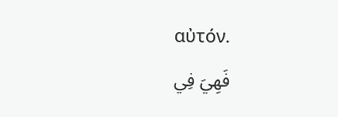αὐτόν.
فَهِيَ فِي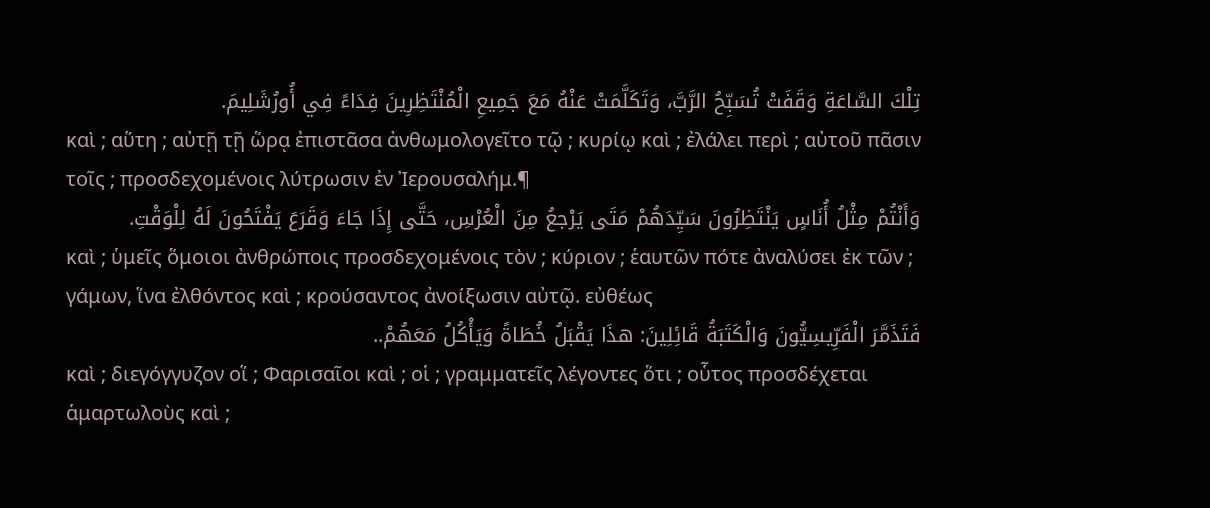تِلْكَ السَّاعَةِ وَقَفَتْ تُسَبِّحُ الرَّبَّ، وَتَكَلَّمَتْ عَنْهُ مَعَ جَمِيعِ الْمُنْتَظِرِينَ فِدَاءً فِي أُورُشَلِيمَ.
καὶ ; αὕτη ; αὐτῇ τῇ ὥρᾳ ἐπιστᾶσα ἀνθωμολογεῖτο τῷ ; κυρίῳ καὶ ; ἐλάλει περὶ ; αὐτοῦ πᾶσιν τοῖς ; προσδεχομένοις λύτρωσιν ἐν Ἰερουσαλήμ.¶
وَأَنْتُمْ مِثْلُ أُنَاسٍ يَنْتَظِرُونَ سَيِّدَهُمْ مَتَى يَرْجعُ مِنَ الْعُرْسِ، حَتَّى إِذَا جَاءَ وَقَرَعَ يَفْتَحُونَ لَهُ لِلْوَقْتِ.
καὶ ; ὑμεῖς ὅμοιοι ἀνθρώποις προσδεχομένοις τὸν ; κύριον ; ἑαυτῶν πότε ἀναλύσει ἐκ τῶν ; γάμων, ἵνα ἐλθόντος καὶ ; κρούσαντος ἀνοίξωσιν αὐτῷ. εὐθέως
فَتَذَمَّرَ الْفَرِّيسِيُّونَ وَالْكَتَبَةُ قَائِلِينَ: هذَا يَقْبَلُ خُطَاةً وَيَأْكُلُ مَعَهُمْ..
καὶ ; διεγόγγυζον οἵ ; Φαρισαῖοι καὶ ; οἱ ; γραμματεῖς λέγοντες ὅτι ; οὗτος προσδέχεται ἁμαρτωλοὺς καὶ ;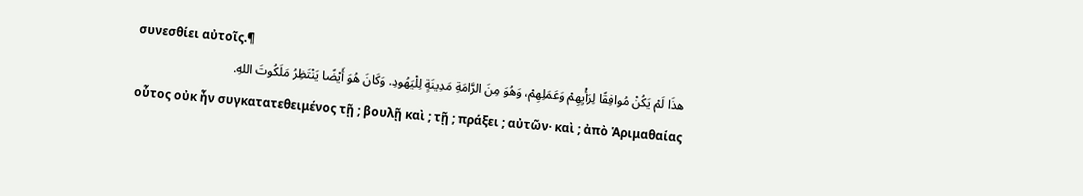συνεσθίει αὐτοῖς.¶
هذَا لَمْ يَكُنْ مُوافِقًا لِرَأْيِهِمْ وَعَمَلِهِمْ، وَهُوَ مِنَ الرَّامَةِ مَدِينَةٍ لِلْيَهُودِ. وَكَانَ هُوَ أَيْضًا يَنْتَظِرُ مَلَكُوتَ اللهِ.
οὗτος οὐκ ἦν συγκατατεθειμένος τῇ ; βουλῇ καὶ ; τῇ ; πράξει ; αὐτῶν· καὶ ; ἀπὸ Ἁριμαθαίας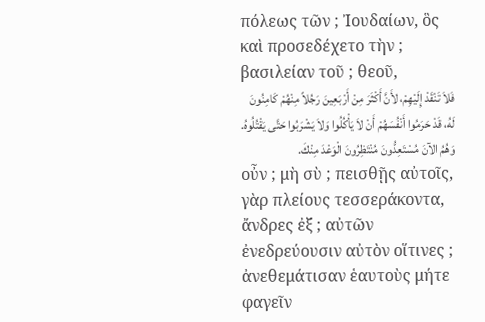πόλεως τῶν ; Ἰουδαίων, ὃς καὶ προσεδέχετο τὴν ; βασιλείαν τοῦ ; θεοῦ,
فَلاَ تَنْقَدْ إِلَيْهِمْ، لأَنَّ أَكْثَرَ مِنْ أَرْبَعِينَ رَجُلاً مِنْهُمْ كَامِنُونَ لَهُ، قَدْ حَرَمُوا أَنْفُسَهُمْ أَنْ لاَ يَأْكُلُوا وَلاَ يَشْرَبُوا حَتَّى يَقْتُلُوهُ. وَهُمُ الآنَ مُسْتَعِدُّونَ مُنْتَظِرُونَ الْوَعْدَ مِنْكَ.
οὖν ; μὴ σὺ ; πεισθῇς αὐτοῖς, γὰρ πλείους τεσσεράκοντα, ἄνδρες ἐξ ; αὐτῶν ἐνεδρεύουσιν αὐτὸν οἵτινες ; ἀνεθεμάτισαν ἑαυτοὺς μήτε φαγεῖν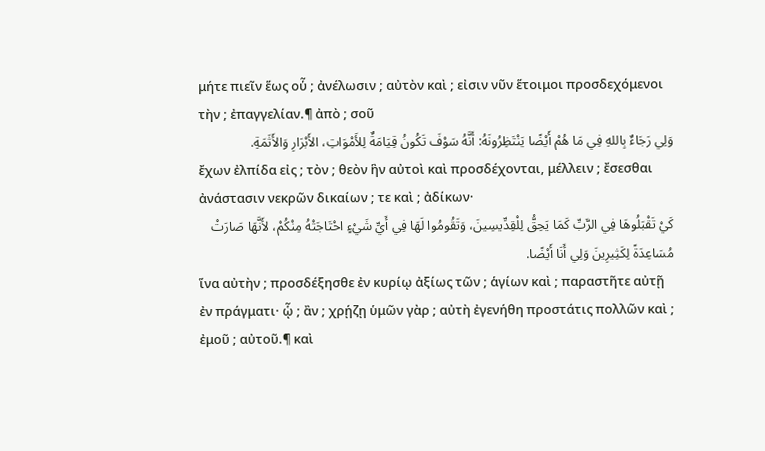μήτε πιεῖν ἕως οὗ ; ἀνέλωσιν ; αὐτὸν καὶ ; εἰσιν νῦν ἕτοιμοι προσδεχόμενοι τὴν ; ἐπαγγελίαν.¶ ἀπὸ ; σοῦ
وَلِي رَجَاءٌ بِاللهِ فِي مَا هُمْ أَيْضًا يَنْتَظِرُونَهُ: أَنَّهُ سَوْفَ تَكُونُ قِيَامَةٌ لِلأَمْوَاتِ، الأَبْرَارِ وَالأَثَمَةِ.
ἔχων ἐλπίδα εἰς ; τὸν ; θεὸν ἣν αὐτοὶ καὶ προσδέχονται, μέλλειν ; ἔσεσθαι ἀνάστασιν νεκρῶν δικαίων ; τε καὶ ; ἀδίκων·
كَيْ تَقْبَلُوهَا فِي الرَّبِّ كَمَا يَحِقُّ لِلْقِدِّيسِينَ، وَتَقُومُوا لَهَا فِي أَيِّ شَيْءٍ احْتَاجَتْهُ مِنْكُمْ، لأَنَّهَا صَارَتْ مُسَاعِدَةً لِكَثِيرِينَ وَلِي أَنَا أَيْضًا.
ἵνα αὐτὴν ; προσδέξησθε ἐν κυρίῳ ἀξίως τῶν ; ἁγίων καὶ ; παραστῆτε αὐτῇ ἐν πράγματι· ᾧ ; ἂν ; χρῄζῃ ὑμῶν γὰρ ; αὐτὴ ἐγενήθη προστάτις πολλῶν καὶ ; ἐμοῦ ; αὐτοῦ.¶ καὶ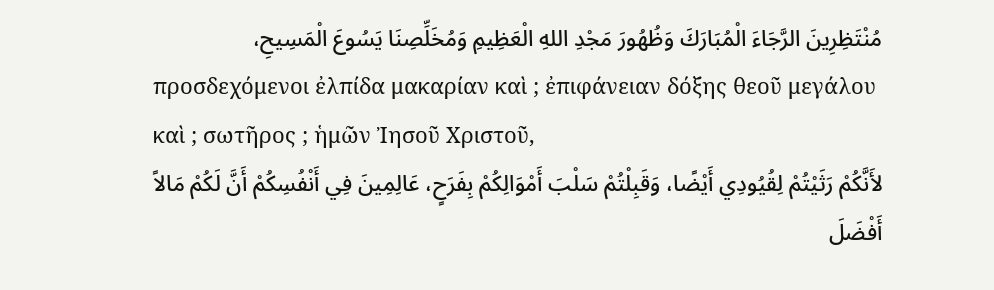مُنْتَظِرِينَ الرَّجَاءَ الْمُبَارَكَ وَظُهُورَ مَجْدِ اللهِ الْعَظِيمِ وَمُخَلِّصِنَا يَسُوعَ الْمَسِيحِ،
προσδεχόμενοι ἐλπίδα μακαρίαν καὶ ; ἐπιφάνειαν δόξης θεοῦ μεγάλου καὶ ; σωτῆρος ; ἡμῶν Ἰησοῦ Χριστοῦ,
لأَنَّكُمْ رَثَيْتُمْ لِقُيُودِي أَيْضًا، وَقَبِلْتُمْ سَلْبَ أَمْوَالِكُمْ بِفَرَحٍ، عَالِمِينَ فِي أَنْفُسِكُمْ أَنَّ لَكُمْ مَالاً أَفْضَلَ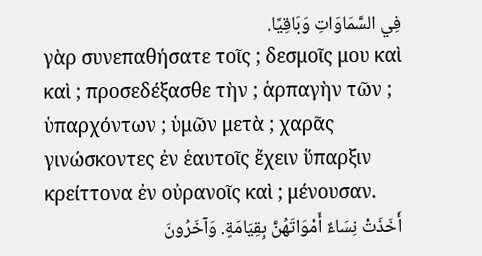فِي السَّمَاوَاتِ وَبَاقِيًا.
γὰρ συνεπαθήσατε τοῖς ; δεσμοῖς μου καὶ καὶ ; προσεδέξασθε τὴν ; ἁρπαγὴν τῶν ; ὑπαρχόντων ; ὑμῶν μετὰ ; χαρᾶς γινώσκοντες ἐν ἑαυτοῖς ἔχειν ὕπαρξιν κρείττονα ἐν οὐρανοῖς καὶ ; μένουσαν.
أَخَذَتْ نِسَاءٌ أَمْوَاتَهُنَّ بِقِيَامَةٍ. وَآخَرُونَ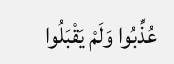عُذِّبُوا وَلَمْ يَقْبَلُوا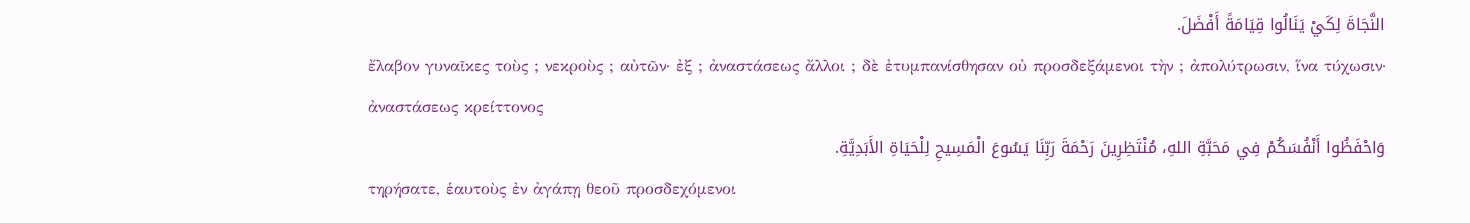النَّجَاةَ لِكَيْ يَنَالُوا قِيَامَةً أَفْضَلَ.
ἔλαβον γυναῖκες τοὺς ; νεκροὺς ; αὐτῶν· ἐξ ; ἀναστάσεως ἄλλοι ; δὲ ἐτυμπανίσθησαν οὐ προσδεξάμενοι τὴν ; ἀπολύτρωσιν, ἵνα τύχωσιν· ἀναστάσεως κρείττονος
وَاحْفَظُوا أَنْفُسَكُمْ فِي مَحَبَّةِ اللهِ، مُنْتَظِرِينَ رَحْمَةَ رَبِّنَا يَسُوعَ الْمَسِيحِ لِلْحَيَاةِ الأَبَدِيَّةِ.
τηρήσατε, ἑαυτοὺς ἐν ἀγάπῃ θεοῦ προσδεχόμενοι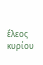ἔλεος κυρίου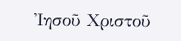Ἰησοῦ Χριστοῦ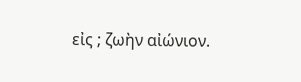εἰς ; ζωὴν αἰώνιον.